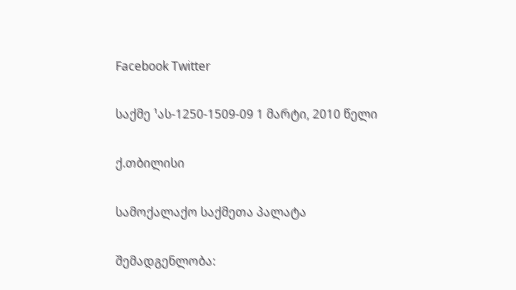Facebook Twitter

საქმე ¹ას-1250-1509-09 1 მარტი, 2010 წელი

ქ.თბილისი

სამოქალაქო საქმეთა პალატა

შემადგენლობა: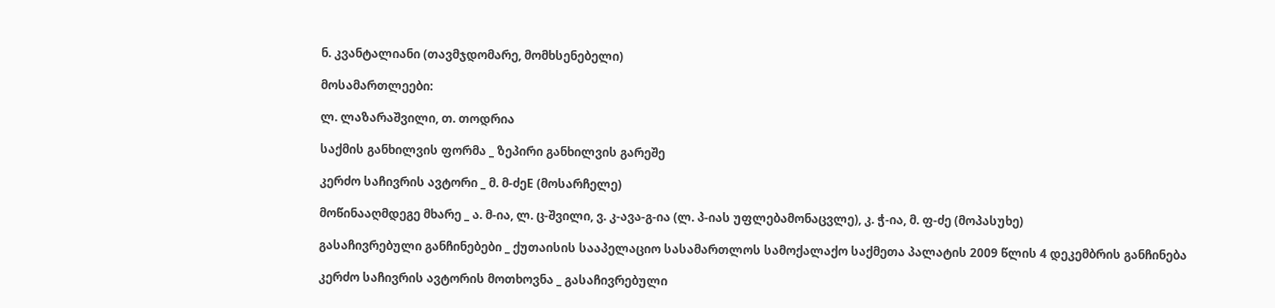ნ. კვანტალიანი (თავმჯდომარე, მომხსენებელი)

მოსამართლეები:

ლ. ლაზარაშვილი, თ. თოდრია

საქმის განხილვის ფორმა _ ზეპირი განხილვის გარეშე

კერძო საჩივრის ავტორი _ მ. მ-ძეE (მოსარჩელე)

მოწინააღმდეგე მხარე _ ა. მ-ია, ლ. ც-შვილი, ვ. კ-ავა-გ-ია (ლ. პ-იას უფლებამონაცვლე), კ. ჭ-ია, მ. ფ-ძე (მოპასუხე)

გასაჩივრებული განჩინებები _ ქუთაისის სააპელაციო სასამართლოს სამოქალაქო საქმეთა პალატის 2009 წლის 4 დეკემბრის განჩინება

კერძო საჩივრის ავტორის მოთხოვნა _ გასაჩივრებული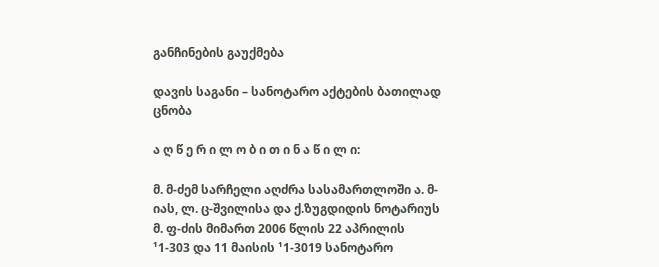განჩინების გაუქმება

დავის საგანი – სანოტარო აქტების ბათილად ცნობა

ა ღ წ ე რ ი ლ ო ბ ი თ ი ნ ა წ ი ლ ი:

მ. მ-ძემ სარჩელი აღძრა სასამართლოში ა. მ-იას, ლ. ც-შვილისა და ქ.ზუგდიდის ნოტარიუს მ. ფ-ძის მიმართ 2006 წლის 22 აპრილის ¹1-303 და 11 მაისის ¹1-3019 სანოტარო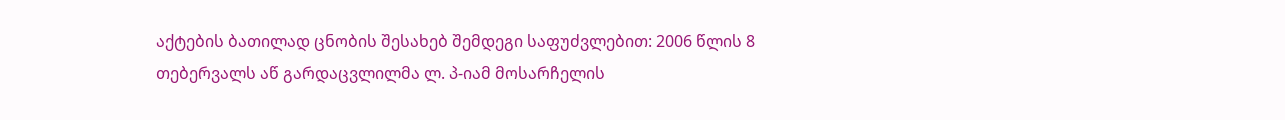აქტების ბათილად ცნობის შესახებ შემდეგი საფუძვლებით: 2006 წლის 8 თებერვალს აწ გარდაცვლილმა ლ. პ-იამ მოსარჩელის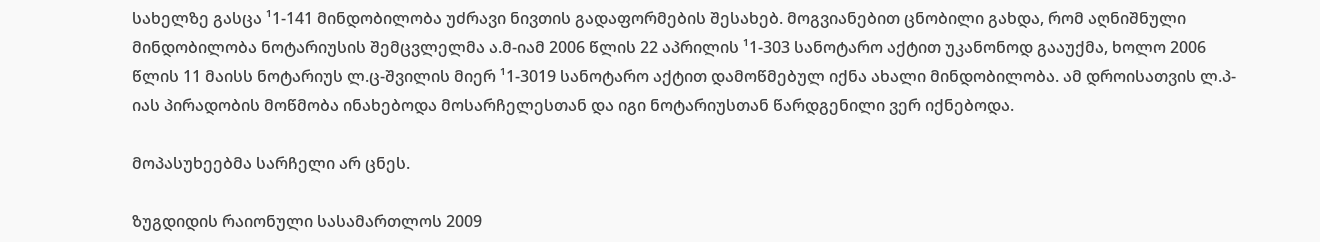სახელზე გასცა ¹1-141 მინდობილობა უძრავი ნივთის გადაფორმების შესახებ. მოგვიანებით ცნობილი გახდა, რომ აღნიშნული მინდობილობა ნოტარიუსის შემცვლელმა ა.მ-იამ 2006 წლის 22 აპრილის ¹1-303 სანოტარო აქტით უკანონოდ გააუქმა, ხოლო 2006 წლის 11 მაისს ნოტარიუს ლ.ც-შვილის მიერ ¹1-3019 სანოტარო აქტით დამოწმებულ იქნა ახალი მინდობილობა. ამ დროისათვის ლ.პ-იას პირადობის მოწმობა ინახებოდა მოსარჩელესთან და იგი ნოტარიუსთან წარდგენილი ვერ იქნებოდა.

მოპასუხეებმა სარჩელი არ ცნეს.

ზუგდიდის რაიონული სასამართლოს 2009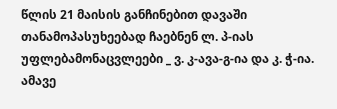წლის 21 მაისის განჩინებით დავაში თანამოპასუხეებად ჩაებნენ ლ. პ-იას უფლებამონაცვლეები _ ვ. კ-ავა-გ-ია და კ. ჭ-ია. ამავე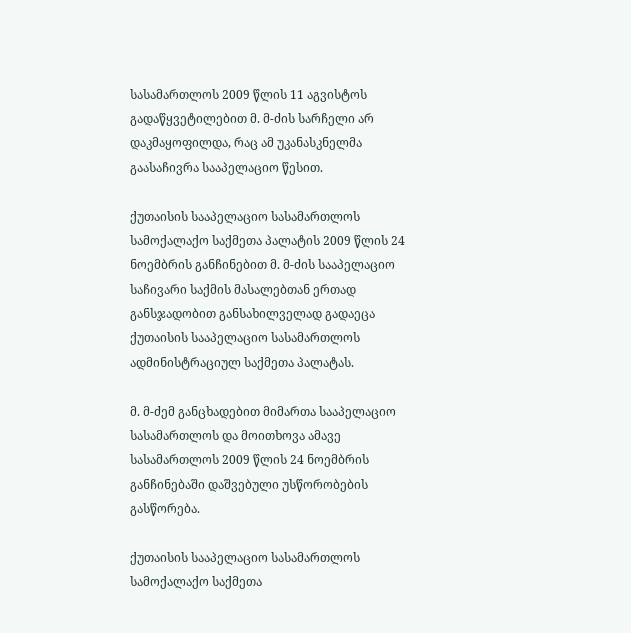სასამართლოს 2009 წლის 11 აგვისტოს გადაწყვეტილებით მ. მ-ძის სარჩელი არ დაკმაყოფილდა, რაც ამ უკანასკნელმა გაასაჩივრა სააპელაციო წესით.

ქუთაისის სააპელაციო სასამართლოს სამოქალაქო საქმეთა პალატის 2009 წლის 24 ნოემბრის განჩინებით მ. მ-ძის სააპელაციო საჩივარი საქმის მასალებთან ერთად განსჯადობით განსახილველად გადაეცა ქუთაისის სააპელაციო სასამართლოს ადმინისტრაციულ საქმეთა პალატას.

მ. მ-ძემ განცხადებით მიმართა სააპელაციო სასამართლოს და მოითხოვა ამავე სასამართლოს 2009 წლის 24 ნოემბრის განჩინებაში დაშვებული უსწორობების გასწორება.

ქუთაისის სააპელაციო სასამართლოს სამოქალაქო საქმეთა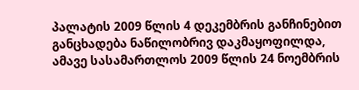პალატის 2009 წლის 4 დეკემბრის განჩინებით განცხადება ნაწილობრივ დაკმაყოფილდა, ამავე სასამართლოს 2009 წლის 24 ნოემბრის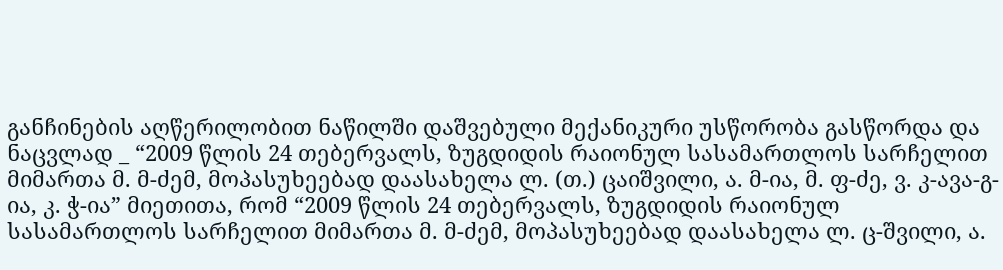განჩინების აღწერილობით ნაწილში დაშვებული მექანიკური უსწორობა გასწორდა და ნაცვლად _ “2009 წლის 24 თებერვალს, ზუგდიდის რაიონულ სასამართლოს სარჩელით მიმართა მ. მ-ძემ, მოპასუხეებად დაასახელა ლ. (თ.) ცაიშვილი, ა. მ-ია, მ. ფ-ძე, ვ. კ-ავა-გ-ია, კ. ჭ-ია” მიეთითა, რომ “2009 წლის 24 თებერვალს, ზუგდიდის რაიონულ სასამართლოს სარჩელით მიმართა მ. მ-ძემ, მოპასუხეებად დაასახელა ლ. ც-შვილი, ა.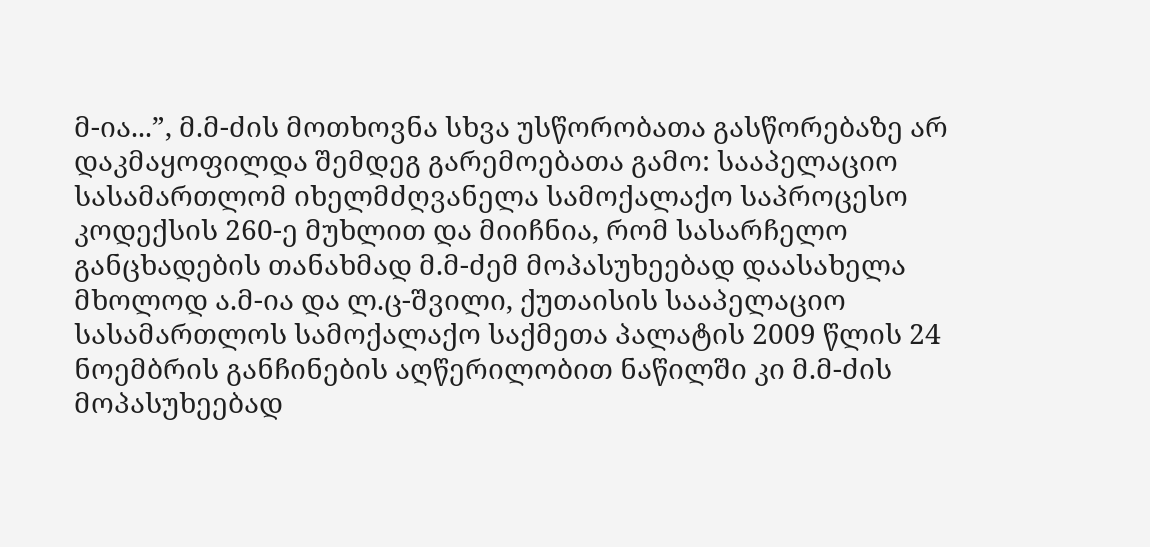მ-ია...”, მ.მ-ძის მოთხოვნა სხვა უსწორობათა გასწორებაზე არ დაკმაყოფილდა შემდეგ გარემოებათა გამო: სააპელაციო სასამართლომ იხელმძღვანელა სამოქალაქო საპროცესო კოდექსის 260-ე მუხლით და მიიჩნია, რომ სასარჩელო განცხადების თანახმად მ.მ-ძემ მოპასუხეებად დაასახელა მხოლოდ ა.მ-ია და ლ.ც-შვილი, ქუთაისის სააპელაციო სასამართლოს სამოქალაქო საქმეთა პალატის 2009 წლის 24 ნოემბრის განჩინების აღწერილობით ნაწილში კი მ.მ-ძის მოპასუხეებად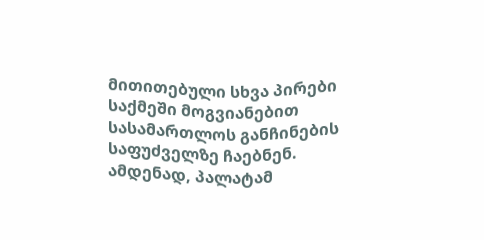მითითებული სხვა პირები საქმეში მოგვიანებით სასამართლოს განჩინების საფუძველზე ჩაებნენ. ამდენად, პალატამ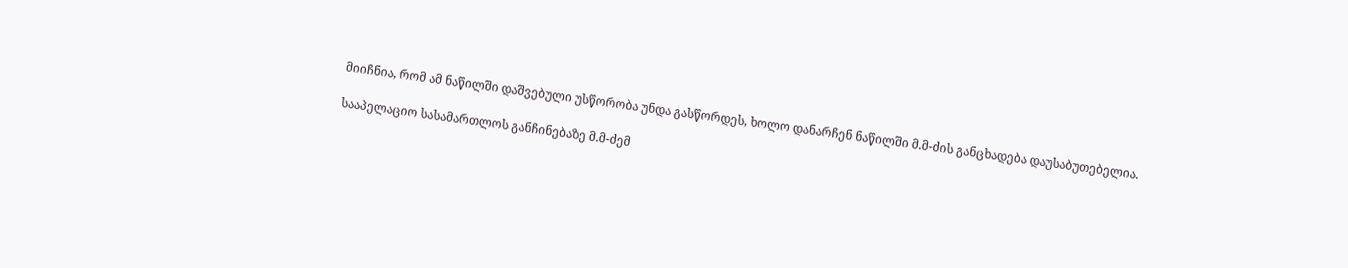მიიჩნია, რომ ამ ნაწილში დაშვებული უსწორობა უნდა გასწორდეს, ხოლო დანარჩენ ნაწილში მ.მ-ძის განცხადება დაუსაბუთებელია.

სააპელაციო სასამართლოს განჩინებაზე მ.მ-ძემ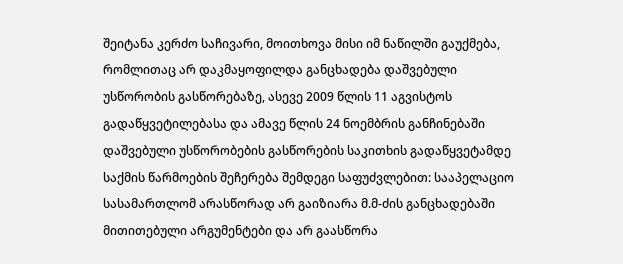შეიტანა კერძო საჩივარი, მოითხოვა მისი იმ ნაწილში გაუქმება, რომლითაც არ დაკმაყოფილდა განცხადება დაშვებული უსწორობის გასწორებაზე, ასევე 2009 წლის 11 აგვისტოს გადაწყვეტილებასა და ამავე წლის 24 ნოემბრის განჩინებაში დაშვებული უსწორობების გასწორების საკითხის გადაწყვეტამდე საქმის წარმოების შეჩერება შემდეგი საფუძვლებით: სააპელაციო სასამართლომ არასწორად არ გაიზიარა მ.მ-ძის განცხადებაში მითითებული არგუმენტები და არ გაასწორა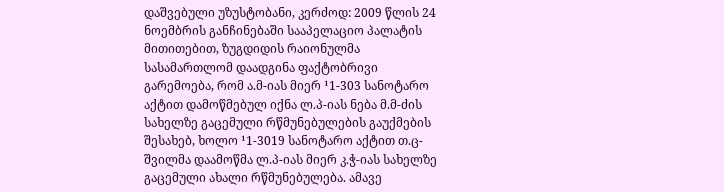დაშვებული უზუსტობანი, კერძოდ: 2009 წლის 24 ნოემბრის განჩინებაში სააპელაციო პალატის მითითებით, ზუგდიდის რაიონულმა სასამართლომ დაადგინა ფაქტობრივი გარემოება, რომ ა.მ-იას მიერ ¹1-303 სანოტარო აქტით დამოწმებულ იქნა ლ.პ-იას ნება მ.მ-ძის სახელზე გაცემული რწმუნებულების გაუქმების შესახებ, ხოლო ¹1-3019 სანოტარო აქტით თ.ც-შვილმა დაამოწმა ლ.პ-იას მიერ კ.ჭ-იას სახელზე გაცემული ახალი რწმუნებულება. ამავე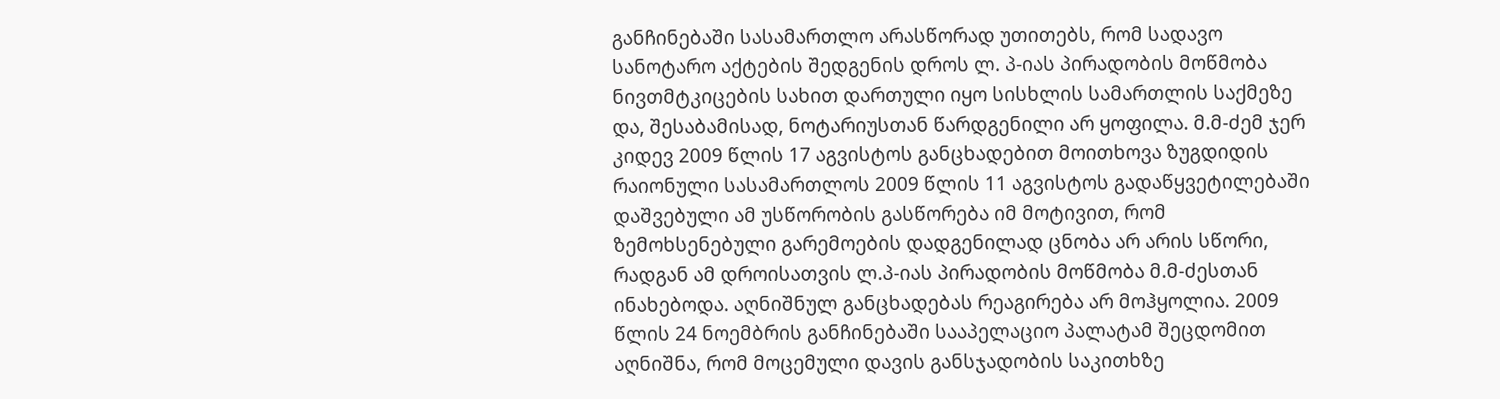განჩინებაში სასამართლო არასწორად უთითებს, რომ სადავო სანოტარო აქტების შედგენის დროს ლ. პ-იას პირადობის მოწმობა ნივთმტკიცების სახით დართული იყო სისხლის სამართლის საქმეზე და, შესაბამისად, ნოტარიუსთან წარდგენილი არ ყოფილა. მ.მ-ძემ ჯერ კიდევ 2009 წლის 17 აგვისტოს განცხადებით მოითხოვა ზუგდიდის რაიონული სასამართლოს 2009 წლის 11 აგვისტოს გადაწყვეტილებაში დაშვებული ამ უსწორობის გასწორება იმ მოტივით, რომ ზემოხსენებული გარემოების დადგენილად ცნობა არ არის სწორი, რადგან ამ დროისათვის ლ.პ-იას პირადობის მოწმობა მ.მ-ძესთან ინახებოდა. აღნიშნულ განცხადებას რეაგირება არ მოჰყოლია. 2009 წლის 24 ნოემბრის განჩინებაში სააპელაციო პალატამ შეცდომით აღნიშნა, რომ მოცემული დავის განსჯადობის საკითხზე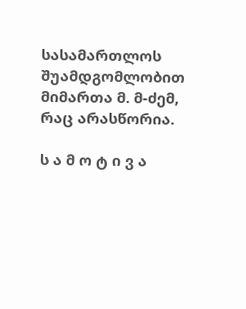სასამართლოს შუამდგომლობით მიმართა მ. მ-ძემ, რაც არასწორია.

ს ა მ ო ტ ი ვ ა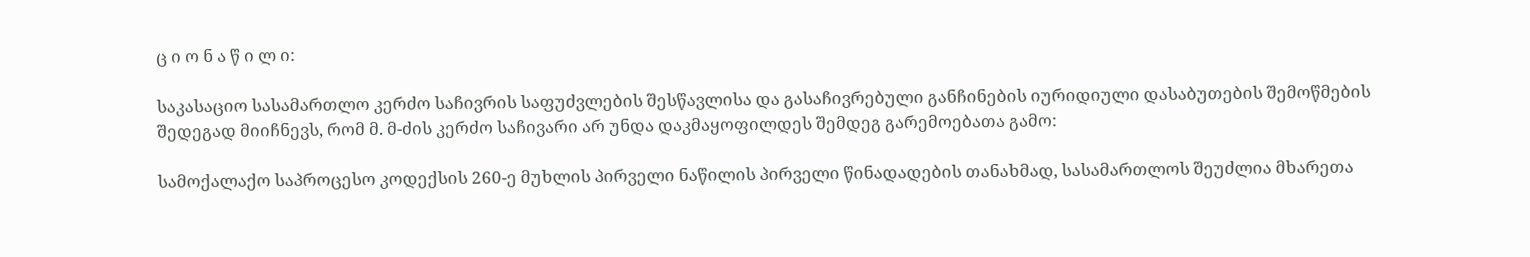ც ი ო ნ ა წ ი ლ ი:

საკასაციო სასამართლო კერძო საჩივრის საფუძვლების შესწავლისა და გასაჩივრებული განჩინების იურიდიული დასაბუთების შემოწმების შედეგად მიიჩნევს, რომ მ. მ-ძის კერძო საჩივარი არ უნდა დაკმაყოფილდეს შემდეგ გარემოებათა გამო:

სამოქალაქო საპროცესო კოდექსის 260-ე მუხლის პირველი ნაწილის პირველი წინადადების თანახმად, სასამართლოს შეუძლია მხარეთა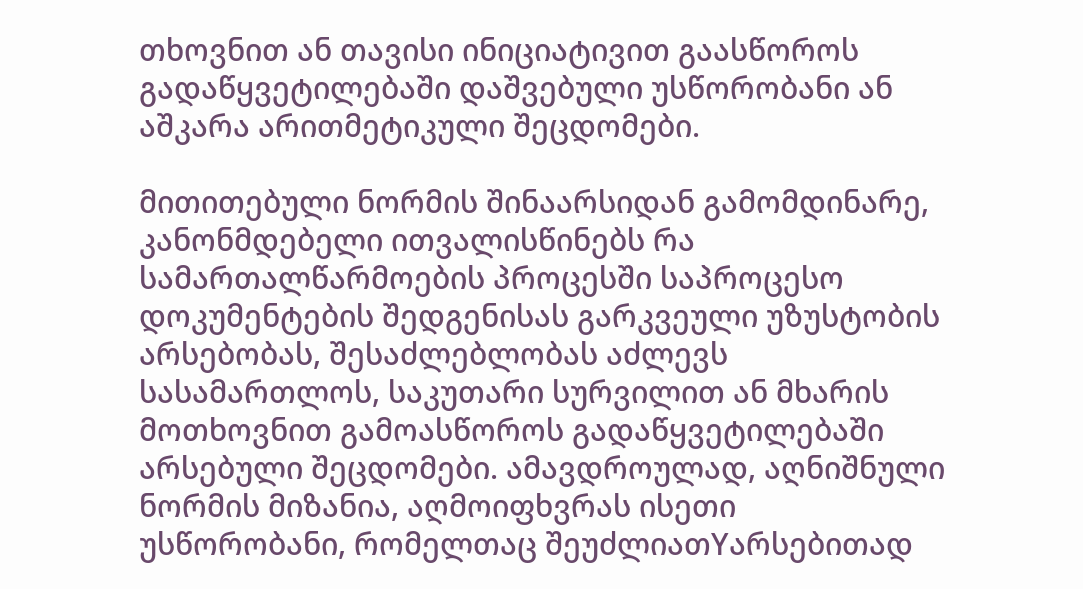თხოვნით ან თავისი ინიციატივით გაასწოროს გადაწყვეტილებაში დაშვებული უსწორობანი ან აშკარა არითმეტიკული შეცდომები.

მითითებული ნორმის შინაარსიდან გამომდინარე, კანონმდებელი ითვალისწინებს რა სამართალწარმოების პროცესში საპროცესო დოკუმენტების შედგენისას გარკვეული უზუსტობის არსებობას, შესაძლებლობას აძლევს სასამართლოს, საკუთარი სურვილით ან მხარის მოთხოვნით გამოასწოროს გადაწყვეტილებაში არსებული შეცდომები. ამავდროულად, აღნიშნული ნორმის მიზანია, აღმოიფხვრას ისეთი უსწორობანი, რომელთაც შეუძლიათYარსებითად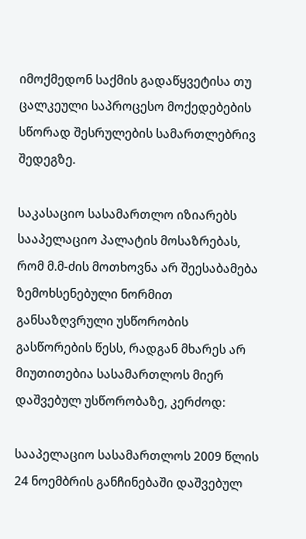იმოქმედონ საქმის გადაწყვეტისა თუ ცალკეული საპროცესო მოქედებების სწორად შესრულების სამართლებრივ შედეგზე.

საკასაციო სასამართლო იზიარებს სააპელაციო პალატის მოსაზრებას, რომ მ.მ-ძის მოთხოვნა არ შეესაბამება ზემოხსენებული ნორმით განსაზღვრული უსწორობის გასწორების წესს, რადგან მხარეს არ მიუთითებია სასამართლოს მიერ დაშვებულ უსწორობაზე, კერძოდ:

სააპელაციო სასამართლოს 2009 წლის 24 ნოემბრის განჩინებაში დაშვებულ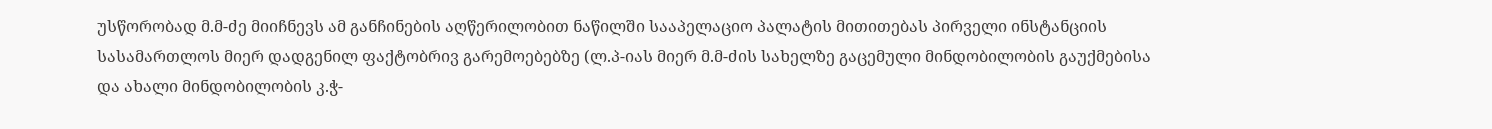უსწორობად მ.მ-ძე მიიჩნევს ამ განჩინების აღწერილობით ნაწილში სააპელაციო პალატის მითითებას პირველი ინსტანციის სასამართლოს მიერ დადგენილ ფაქტობრივ გარემოებებზე (ლ.პ-იას მიერ მ.მ-ძის სახელზე გაცემული მინდობილობის გაუქმებისა და ახალი მინდობილობის კ.ჭ-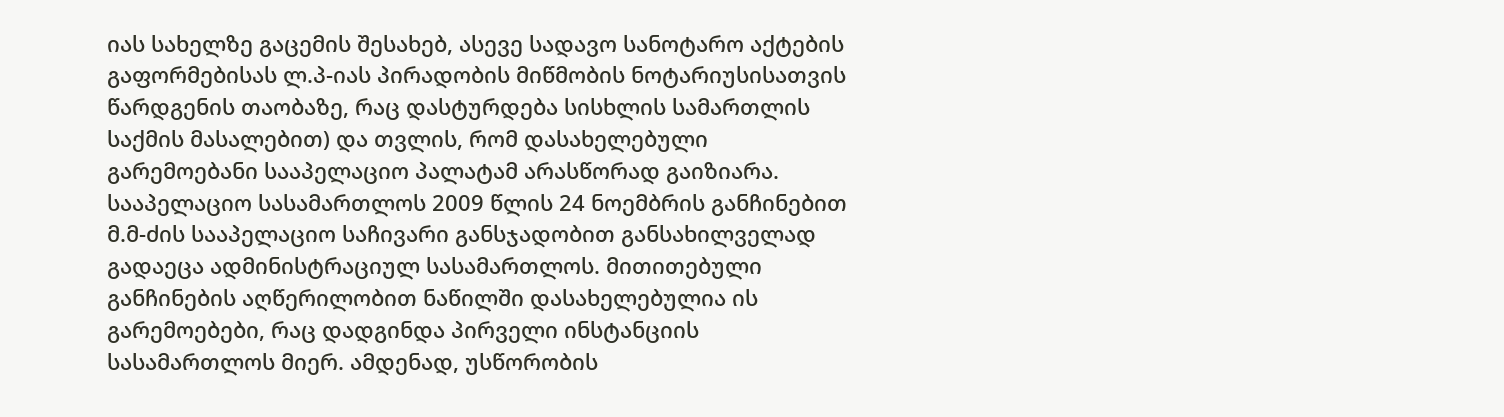იას სახელზე გაცემის შესახებ, ასევე სადავო სანოტარო აქტების გაფორმებისას ლ.პ-იას პირადობის მიწმობის ნოტარიუსისათვის წარდგენის თაობაზე, რაც დასტურდება სისხლის სამართლის საქმის მასალებით) და თვლის, რომ დასახელებული გარემოებანი სააპელაციო პალატამ არასწორად გაიზიარა. სააპელაციო სასამართლოს 2009 წლის 24 ნოემბრის განჩინებით მ.მ-ძის სააპელაციო საჩივარი განსჯადობით განსახილველად გადაეცა ადმინისტრაციულ სასამართლოს. მითითებული განჩინების აღწერილობით ნაწილში დასახელებულია ის გარემოებები, რაც დადგინდა პირველი ინსტანციის სასამართლოს მიერ. ამდენად, უსწორობის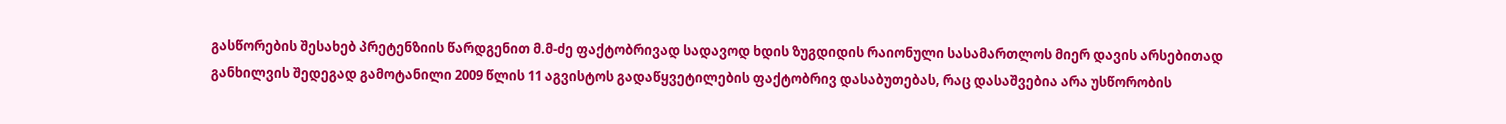გასწორების შესახებ პრეტენზიის წარდგენით მ.მ-ძე ფაქტობრივად სადავოდ ხდის ზუგდიდის რაიონული სასამართლოს მიერ დავის არსებითად განხილვის შედეგად გამოტანილი 2009 წლის 11 აგვისტოს გადაწყვეტილების ფაქტობრივ დასაბუთებას, რაც დასაშვებია არა უსწორობის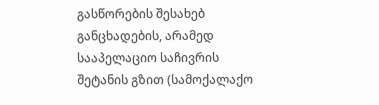გასწორების შესახებ განცხადების, არამედ სააპელაციო საჩივრის შეტანის გზით (სამოქალაქო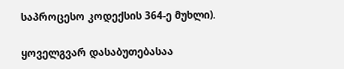საპროცესო კოდექსის 364-ე მუხლი).

ყოველგვარ დასაბუთებასაა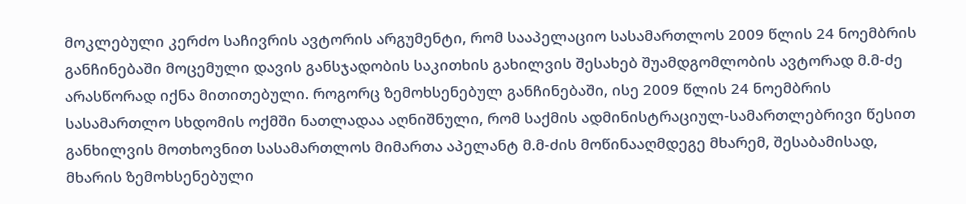მოკლებული კერძო საჩივრის ავტორის არგუმენტი, რომ სააპელაციო სასამართლოს 2009 წლის 24 ნოემბრის განჩინებაში მოცემული დავის განსჯადობის საკითხის გახილვის შესახებ შუამდგომლობის ავტორად მ.მ-ძე არასწორად იქნა მითითებული. როგორც ზემოხსენებულ განჩინებაში, ისე 2009 წლის 24 ნოემბრის სასამართლო სხდომის ოქმში ნათლადაა აღნიშნული, რომ საქმის ადმინისტრაციულ-სამართლებრივი წესით განხილვის მოთხოვნით სასამართლოს მიმართა აპელანტ მ.მ-ძის მოწინააღმდეგე მხარემ, შესაბამისად, მხარის ზემოხსენებული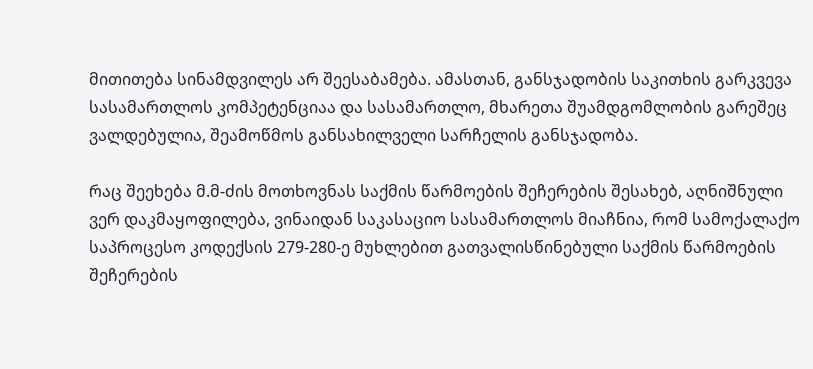მითითება სინამდვილეს არ შეესაბამება. ამასთან, განსჯადობის საკითხის გარკვევა სასამართლოს კომპეტენციაა და სასამართლო, მხარეთა შუამდგომლობის გარეშეც ვალდებულია, შეამოწმოს განსახილველი სარჩელის განსჯადობა.

რაც შეეხება მ.მ-ძის მოთხოვნას საქმის წარმოების შეჩერების შესახებ, აღნიშნული ვერ დაკმაყოფილება, ვინაიდან საკასაციო სასამართლოს მიაჩნია, რომ სამოქალაქო საპროცესო კოდექსის 279-280-ე მუხლებით გათვალისწინებული საქმის წარმოების შეჩერების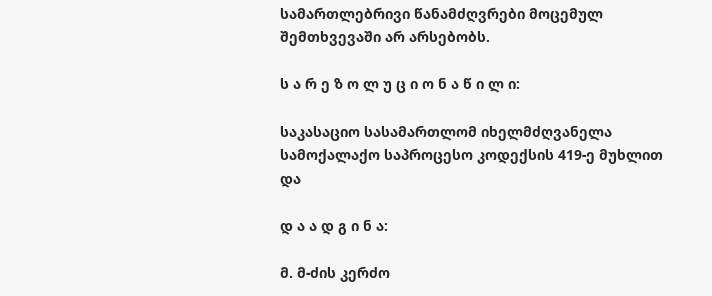სამართლებრივი წანამძღვრები მოცემულ შემთხვევაში არ არსებობს.

ს ა რ ე ზ ო ლ უ ც ი ო ნ ა წ ი ლ ი:

საკასაციო სასამართლომ იხელმძღვანელა სამოქალაქო საპროცესო კოდექსის 419-ე მუხლით და

დ ა ა დ გ ი ნ ა:

მ. მ-ძის კერძო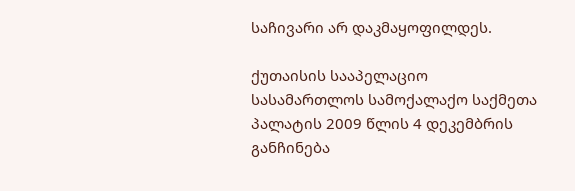საჩივარი არ დაკმაყოფილდეს.

ქუთაისის სააპელაციო სასამართლოს სამოქალაქო საქმეთა პალატის 2009 წლის 4 დეკემბრის განჩინება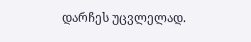დარჩეს უცვლელად.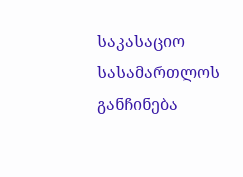საკასაციო სასამართლოს განჩინება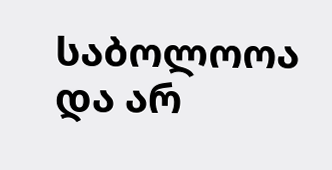საბოლოოა და არ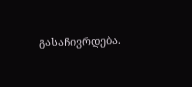გასაჩივრდება.